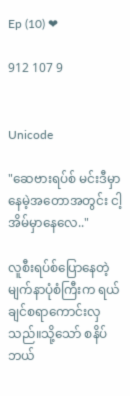Ep (10) ❤

912 107 9


Unicode

"ဆေဗားရပ်စ် မင်းဒီမှာနေမဲ့အတောအတွင်း ငါ့အိမ်မှာနေလေ.."

လူစီးရပ်စ်ပြောနေတဲ့ မျက်နာပုံစံကြီးက ရယ်ချင်စရာကောင်းလှသည်။သို့သော် စနိပ်ဘယ်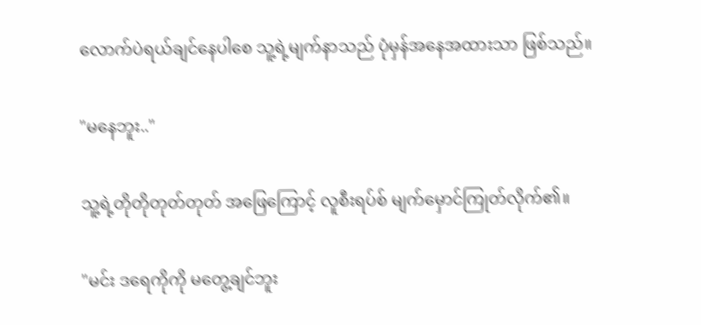လောက်ပဲရယ်ချင်နေပါစေ သူ့ရဲ့မျက်နာသည် ပုံမှန်အနေအထားသာ ဖြစ်သည်။

"မနေဘူး.."

သူ့ရဲ့တိုတိုတုတ်တုတ် အဖြေကြောင့် လူစီးရပ်စ် မျက်မှောင်ကြုတ်လိုက်၏။

"မင်း ဒရေကိုကို မတွေ့ချင်ဘူး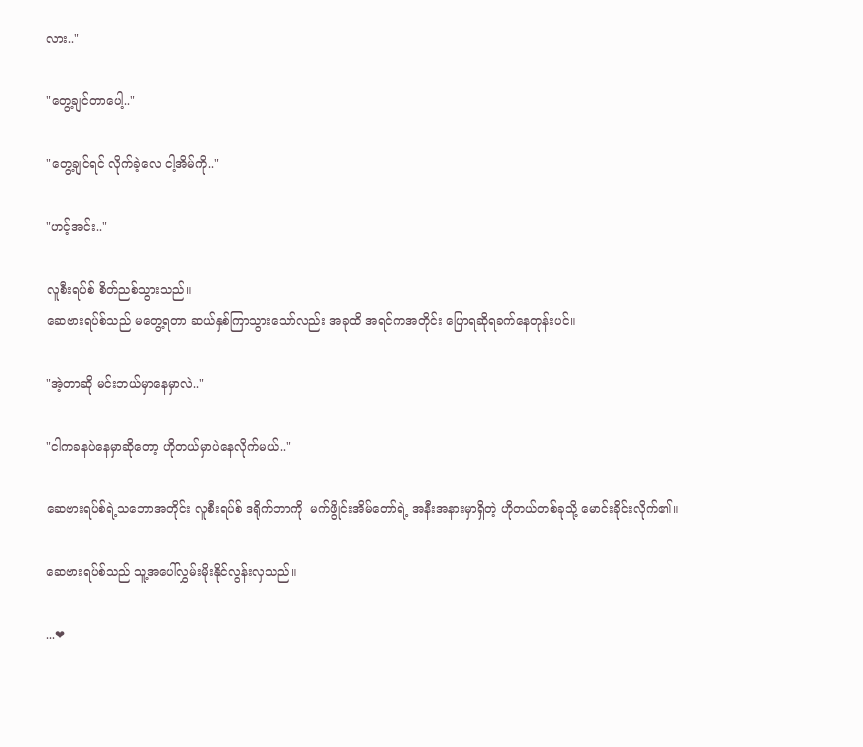လား.."

"တွေ့ချင်တာပေါ့.."

"တွေ့ချင်ရင် လိုက်ခဲ့လေ ငါ့အိမ်ကို.."

"ဟင့်အင်း.."

လူစီးရပ်စ် စိတ်ညစ်သွားသည်။
ဆေဗားရပ်စ်သည် မတွေ့ရတာ ဆယ်နှစ်ကြာသွားသော်လည်း အခုထိ အရင်ကအတိုင်း ပြောရဆိုရခက်နေတုန်းပင်။

"အဲ့တာဆို မင်းဘယ်မှာနေမှာလဲ.."

"ငါကခနပဲနေမှာဆိုတော့ ဟိုတယ်မှာပဲနေလိုက်မယ်.."

ဆေဗားရပ်စ်ရဲ့သဘောအတိုင်း လူစီးရပ်စ် ဒရိုက်ဘာကို  မက်ဖွိုင်းအိမ်တော်ရဲ့ အနီးအနားမှာရှိတဲ့ ဟိုတယ်တစ်ခုသို့ မောင်းခိုင်းလိုက်၏။

ဆေဗားရပ်စ်သည် သူ့အပေါ်လွှမ်းမိုးနိုင်လွန်းလှသည်။

...❤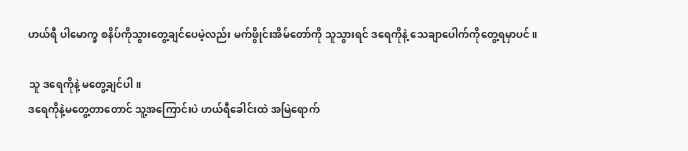ဟယ်ရီ ပါမောက္ခ စနိပ်ကိုသွားတွေ့ချင်ပေမဲ့လည်း မက်ဖွိုင်းအိမ်တော်ကို သူသွားရင် ဒရေကိုနဲ့ သေချာပေါက်ကိုတွေ့ရမှာပင်။

သူ ဒရေကိုနဲ့ မတွေ့ချင်ပါ။
ဒရေကိုနဲ့မတွေ့တာတောင် သူ့အကြောင်းပဲ ဟယ်ရီခေါင်းထဲ အမြဲရောက်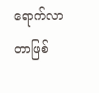ရောက်လာတာဖြစ်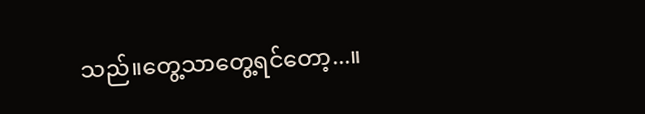သည်။တွေ့သာတွေ့ရင်တော့...။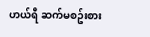ဟယ်ရီ ဆက်မစဥ်းစား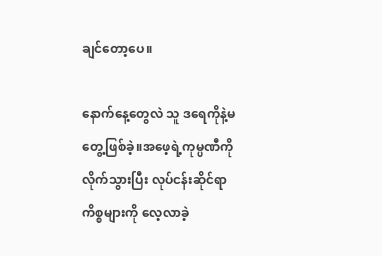ချင်တော့ပေ။

နောက်နေ့တွေလဲ သူ ဒရေကိုနဲ့မတွေ့ဖြစ်ခဲ့။အဖေ့ရဲ့ကုမ္ပဏီကိုလိုက်သွားပြီး လုပ်ငန်းဆိုင်ရာကိစ္စများကို လေ့လာခဲ့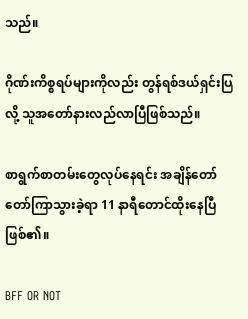သည်။

ဂိုဏ်းကိစ္စရပ်များကိုလည်း တွန်ရစ်ဒယ်ရှင်းပြလို့ သူအတော်နားလည်လာပြီဖြစ်သည်။

စာရွက်စာတမ်းတွေလုပ်နေရင်း အချိန်တော်တော်ကြာသွားခဲ့ရာ 11 နာရီတောင်ထိုးနေပြီဖြစ်၏။

BFF OR NOT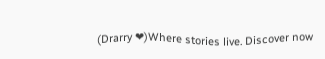(Drarry ❤)Where stories live. Discover now